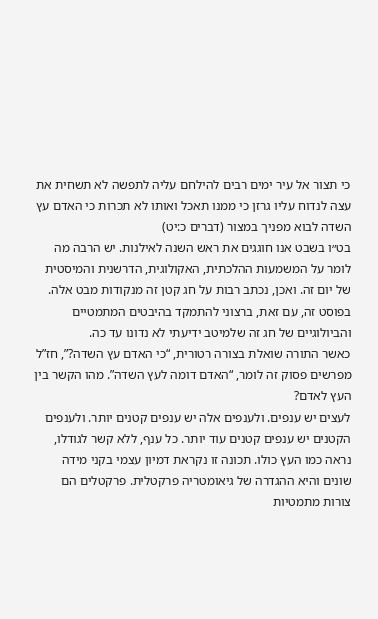כי תצור אל עיר ימים רבים להילחם עליה לתפשה לא תשחית את עצה לנדוח עליו גרזן כי ממנו תאכל ואותו לא תכרות כי האדם עץ השדה לבוא מפניך במצור (דברים כ:יט)
בט״ו בשבט אנו חוגגים את ראש השנה לאילנות. יש הרבה מה לומר על המשמעות ההלכתית, האקולוגית, הדרשנית והמיסטית של יום זה. ואכן, נכתב רבות על חג קטן זה מנקודות מבט אלה. בפוסט זה, עם זאת, ברצוני להתמקד בהיבטים המתמטיים והביולוגיים של חג זה שלמיטב ידיעתי לא נדונו עד כה.
כאשר התורה שואלת בצורה רטורית, “כי האדם עץ השדה?”, חז”ל מפרשים פסוק זה לומר, “האדם דומה לעץ השדה”. מהו הקשר בין העץ לאדם?
לעצים יש ענפים. ולענפים אלה יש ענפים קטנים יותר. ולענפים הקטנים יש ענפים קטנים עוד יותר. כל ענף, ללא קשר לגודלו, נראה כמו העץ כולו. תכונה זו נקראת דמיון עצמי בקני מידה שונים והיא ההגדרה של גיאומטריה פרקטלית. פרקטלים הם צורות מתמטיות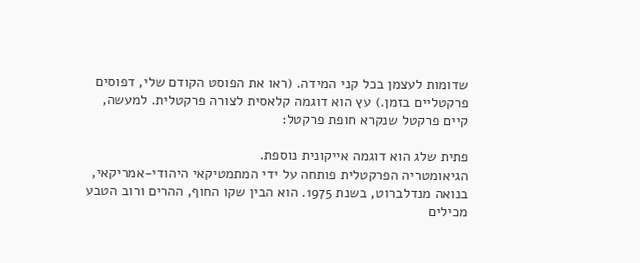שדומות לעצמן בכל קני המידה. (ראו את הפוסט הקודם שלי, דפוסים פרקטליים בזמן.) עץ הוא דוגמה קלאסית לצורה פרקטלית. למעשה, קיים פרקטל שנקרא חופת פרקטל:

פתית שלג הוא דוגמה אייקונית נוספת.
הגיאומטריה הפרקטלית פותחה על ידי המתמטיקאי היהודי-אמריקאי, בנואה מנדלברוט, בשנת 1975. הוא הבין שקו החוף, ההרים ורוב הטבע מכילים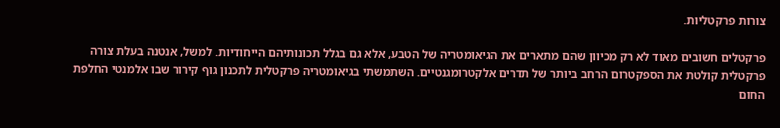צורות פרקטליות.

פרקטלים חשובים מאוד לא רק מכיוון שהם מתארים את הגיאומטריה של הטבע, אלא גם בגלל תכונותיהם הייחודיות. למשל, אנטנה בעלת צורה פרקטלית קולטת את הספקטרום הרחב ביותר של תדרים אלקטרומגנטיים. השתמשתי בגיאומטריה פרקטלית לתכנון גוף קירור שבו אלמנטי החלפת החום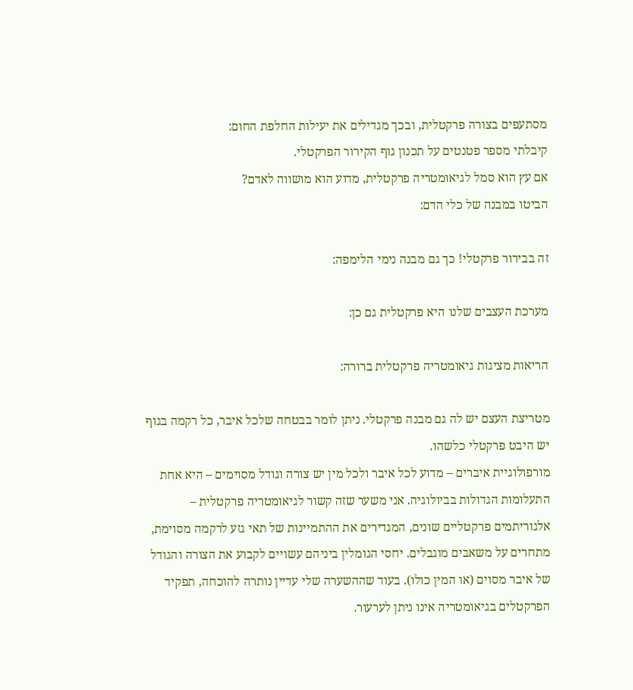מסתעפים בצורה פרקטלית, ובכך מגדילים את יעילות החלפת החום:
קיבלתי מספר פטנטים על תכנון גוף הקירור הפרקטלי.
אם עץ הוא סמל לגיאומטריה פרקטלית, מדוע הוא מושווה לאדם?
הביטו במבנה של כלי הדם:

זה בבירור פרקטלי! כך גם מבנה נימי הלימפה:

מערכת העצבים שלנו היא פרקטלית גם כן:

הריאות מציגות גיאומטריה פרקטלית ברורה:

מטריצת העצם יש לה גם מבנה פרקטלי. ניתן לומר בבטחה שלכל איבר, כל רקמה בגוף יש היבט פרקטלי כלשהו.
מורפולוגיית איברים – מדוע לכל איבר ולכל מין יש צורה וגודל מסוימים – היא אחת התעלומות הגדולות בביולוגיה. אני משער שזה קשור לגיאומטריה פרקטלית – אלגוריתמים פרקטליים שונים, המגדירים את ההתמיינות של תאי גזע לרקמה מסוימת, מתחרים על משאבים מוגבלים. יחסי הגומלין ביניהם עשויים לקבוע את הצורה והגודל של איבר מסוים (או המין כולו). בעוד שההשערה שלי עדיין נותרה להוכחה, תפקיד הפרקטלים בגיאומטריה אינו ניתן לערעור.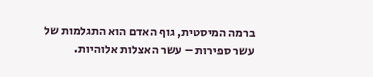ברמה המיסטית, גוף האדם הוא התגלמות של עשר ספירות – עשר האצלות אלוהיות.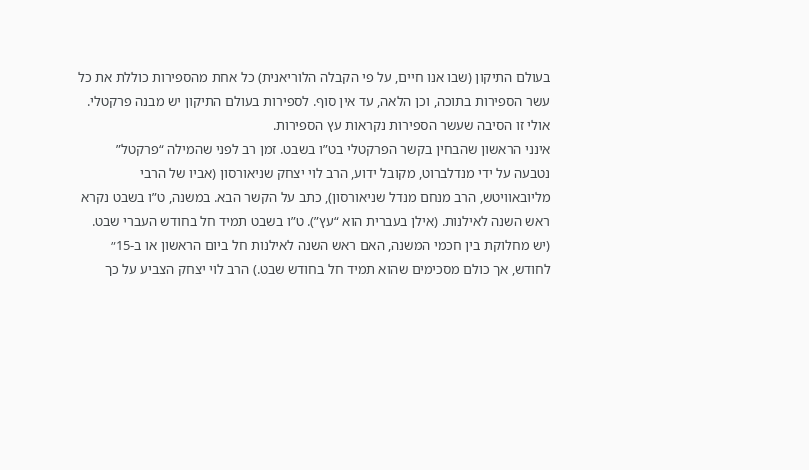בעולם התיקון (שבו אנו חיים, על פי הקבלה הלוריאנית) כל אחת מהספירות כוללת את כל עשר הספירות בתוכה, וכן הלאה, עד אין סוף. לספירות בעולם התיקון יש מבנה פרקטלי. אולי זו הסיבה שעשר הספירות נקראות עץ הספירות.
אינני הראשון שהבחין בקשר הפרקטלי בט”ו בשבט. זמן רב לפני שהמילה “פרקטל” נטבעה על ידי מנדלברוט, מקובל ידוע, הרב לוי יצחק שניאורסון (אביו של הרבי מליובאוויטש, הרב מנחם מנדל שניאורסון), כתב על הקשר הבא. במשנה, ט”ו בשבט נקרא ראש השנה לאילנות. (אילן בעברית הוא “עץ”). ט”ו בשבט תמיד חל בחודש העברי שבט. (יש מחלוקת בין חכמי המשנה, האם ראש השנה לאילנות חל ביום הראשון או ב-15״ לחודש, אך כולם מסכימים שהוא תמיד חל בחודש שבט.) הרב לוי יצחק הצביע על כך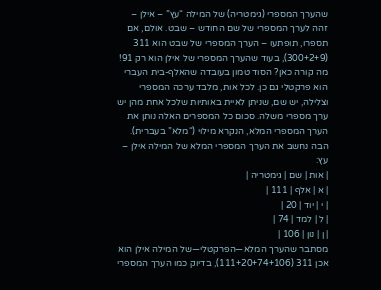שהערך המספרי (גימטריה) של המילה “עץ” – אילן – זהה לערך המספרי של שם החודש – שבט. אולם, אם תספרו, תופתעו – הערך המספרי של שבט הוא 311 (300+2+9), בעוד שהערך המספרי של אילן הוא רק 91! מה קורה כאן? הסוד טמון בעובדה שהאלף-בית העברי הוא פרקטלי גם כן. לכל אות, מלבד ערכה המספרי וצלילה, יש שם, שניתן לאיית באותיות שלכל אחת מהן יש ערך מספרי משלה. סכום כל המספרים האלה נותן את הערך המספרי המלא, הנקרא מילוי (“מלא” בעברית). הבה נחשב את הערך המספרי המלא של המילה אילן – עץ:
| אות | שם | גימטריה |
| א | אלף | 111 |
| י | יוד | 20 |
| ל | למד | 74 |
| ן | נון | 106 |
מסתבר שהערך המלא—הפרקטלי—של המילה אילן הוא אכן 311 (111+20+74+106), בדיוק כמו הערך המספרי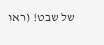של שבט! (ראו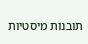תובנות מיסטיות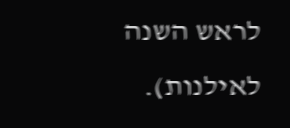לראש השנה לאילנות).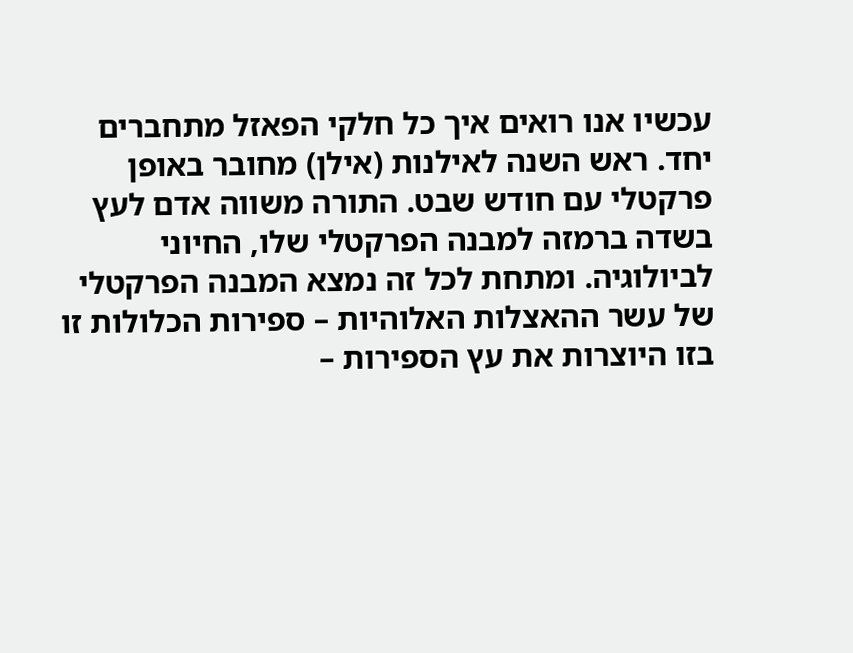עכשיו אנו רואים איך כל חלקי הפאזל מתחברים יחד. ראש השנה לאילנות (אילן) מחובר באופן פרקטלי עם חודש שבט. התורה משווה אדם לעץ בשדה ברמזה למבנה הפרקטלי שלו, החיוני לביולוגיה. ומתחת לכל זה נמצא המבנה הפרקטלי של עשר ההאצלות האלוהיות – ספירות הכלולות זו בזו היוצרות את עץ הספירות –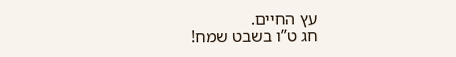עץ החיים.
חג ט”ו בשבט שמח!